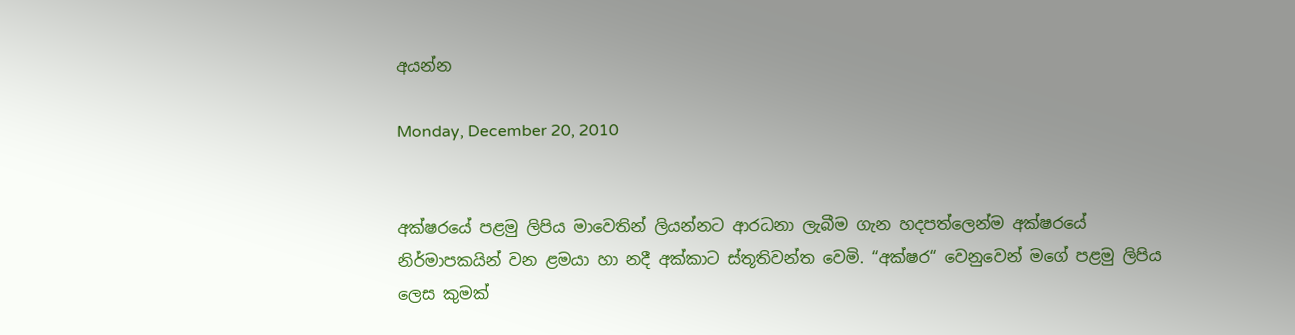අයන්න

Monday, December 20, 2010


අක්ෂරයේ පළමු ලිපිය මාවෙතින් ලියන්නට ආරධනා ලැබීම ගැන හදපත්ලෙන්ම අක්ෂරයේ නිර්මාපකයින් වන ළමයා හා නදී අක්කාට ස්තූතිවන්ත වෙමි. “අක්ෂර“ වෙනුවෙන් මගේ පළමු ලිපිය ලෙස කුමක්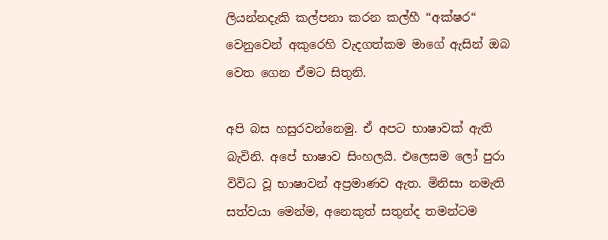ලියන්නදැකි කල්පනා කරන කල්හී “අක්ෂර“ වෙනුවෙන් අකුරෙහි වැදගත්කම මාගේ ඇසින් ඔබ වෙත ගෙන ඒමට සිතුනි.

අපි බස හසුරවන්නෙමු. ඒ අපට භාෂාවක් ඇති බැවිනි. අපේ භාෂාව සිංහලයි. එලෙසම ලෝ පුරා විවිධ වූ භාෂාවන් අප්‍රමාණව ඇත. මිනිසා නමැති සත්වයා මෙන්ම, අනෙකුත් සතුන්ද තමන්ටම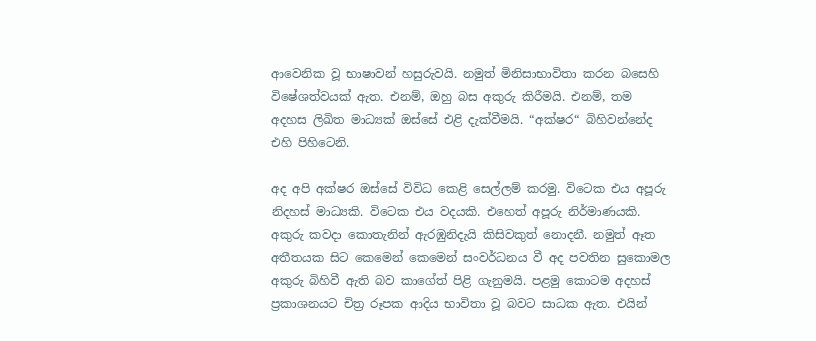ආවෙනික වූ භාෂාවන් හසුරුවයි. නමුත් මිනිසාභාවිතා කරන බසෙහි විෂේශත්වයක් ඇත. එනම්, ඔහු බස අකුරු කිරීමයි. එනම්, තම අදහස ලිඛිත මාධ්‍යක් ඔස්සේ එළි දැක්වීමයි. “අක්ෂර“ බිහිවන්නේද එහි පිහිටෙනි.

අද අපි අක්ෂර ඔස්සේ විවිධ කෙළි සෙල්ලම් කරමු. විටෙක එය අපූරු නිදහස් මාධ්‍යකි. විටෙක එය වදයකි. එහෙත් අපූරු නිර්මාණයකි. අකුරු කවදා කොතැනින් ඇරඹුනිදැයි කිසිවකුත් නොදනී. නමුත් ඈත අතීතයක සිට කෙමෙන් කෙමෙන් සංවර්ධනය වී අද පවතින සුකොමල අකුරු බිහිවී ඇති බව කාගේත් පිළි ගැනුමයි. පළමු කොටම අදහස් ප්‍රකාශනයට චිත්‍ර රූපක ආදිය භාවිතා වූ බවට සාධක ඇත. එයින්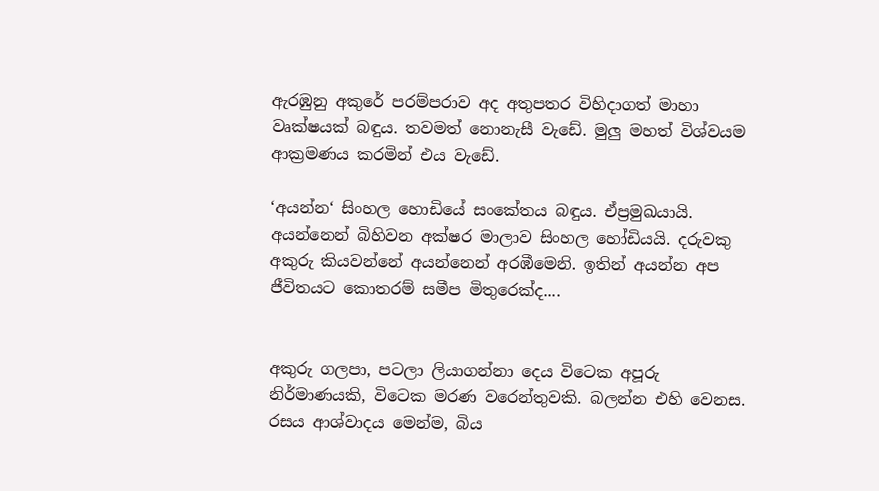ඇරඹුනු අකුරේ පරම්පරාව අද අතුපතර විහිදාගත් මාහා වෘක්ෂයක් බඳුය. තවමත් නොනැසී වැඩේ. මුලු මහත් විශ්වයම ආක්‍රමණය කරමින් එය වැඩේ.

‘අයන්න‘ සිංහල හොඩියේ සංකේතය බඳුය. ඒප්‍රමුඛයායි. අයන්නෙන් බිහිවන අක්ෂර මාලාව සිංහල හෝඩියයි. දරුවකු අකුරු කියවන්නේ අයන්නෙන් අරඹීමෙනි. ඉතින් අයන්න අප ජීවිතයට කොතරම් සමීප මිතුරෙක්ද....


අකුරු ගලපා, පටලා ලියාගන්නා දෙය විටෙක අපූරු නිර්මාණයකි, විටෙක මරණ වරෙන්තුවකි. බලන්න එහි වෙනස. රසය ආශ්වාදය මෙන්ම, බිය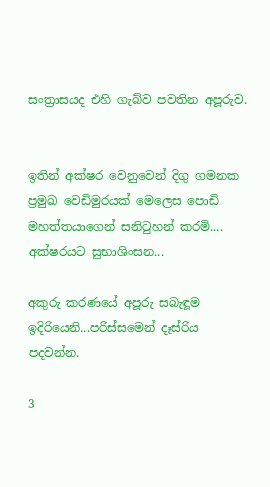සංත්‍රාසයද එහි ගැබ්ව පවතින අපූරුව.


ඉතින් අක්ෂර වෙනුවෙන් දිගු ගමනක ප්‍රමුඛ වෙඩිමුරයක් මෙලෙස පොඩි මහත්තයාගෙන් සනිටුහන් කරමි....
අක්ෂරයට සුභාශිංසන...

අකුරු කරණයේ අපූරු සබැඳූම ඉදිරියෙනි...පරිස්සමෙන් දෑස්රිය පදවන්න.

3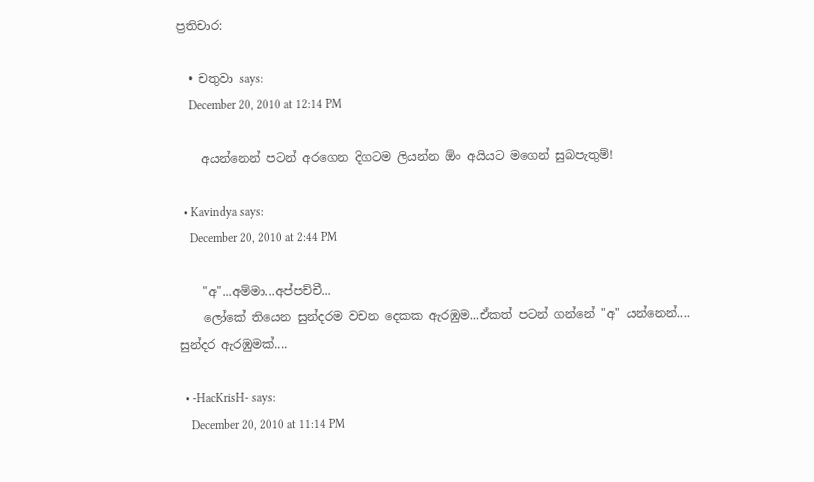ප්‍රතිචාර:

  • චතුවා says:
    December 20, 2010 at 12:14 PM

    අයන්නෙන් පටන් අරගෙන දිගටම ලියන්න ඕං අයියට මගෙන් සුබපැතුම්!

  • Kavindya says:
    December 20, 2010 at 2:44 PM

    "අ"...අම්මා...අප්පච්චී...
    ලෝකේ තියෙන සුන්දරම වචන දෙකක ඇරඹුම...ඒකත් පටන් ගන්නේ "අ" යන්නෙන්.... සුන්දර ඇරඹුමක්....

  • -HacKrisH- says:
    December 20, 2010 at 11:14 PM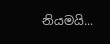නියමයි...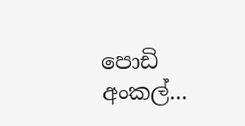පොඩි අංකල්...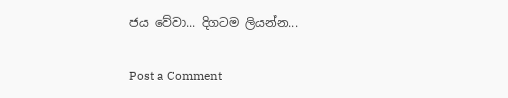ජය වේවා... දිගටම ලියන්න...

Post a Comment